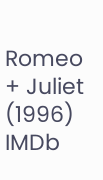Romeo + Juliet (1996) IMDb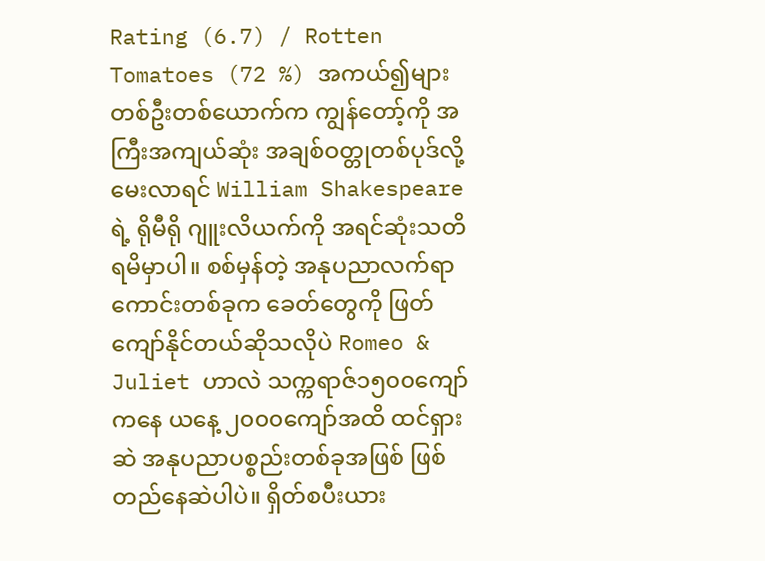Rating (6.7) / Rotten Tomatoes (72 %) အကယ်၍များ တစ်ဦးတစ်ယောက်က ကျွန်တော့်ကို အကြီးအကျယ်ဆုံး အချစ်ဝတ္တုတစ်ပုဒ်လို့ မေးလာရင် William Shakespeare ရဲ့ ရိုမီရို ဂျူးလိယက်ကို အရင်ဆုံးသတိရမိမှာပါ။ စစ်မှန်တဲ့ အနုပညာလက်ရာကောင်းတစ်ခုက ခေတ်တွေကို ဖြတ်ကျော်နိုင်တယ်ဆိုသလိုပဲ Romeo & Juliet ဟာလဲ သက္ကရာဇ်၁၅၀၀ကျော်ကနေ ယနေ့ ၂၀၀၀ကျော်အထိ ထင်ရှားဆဲ အနုပညာပစ္စည်းတစ်ခုအဖြစ် ဖြစ်တည်နေဆဲပါပဲ။ ရှိတ်စပီးယား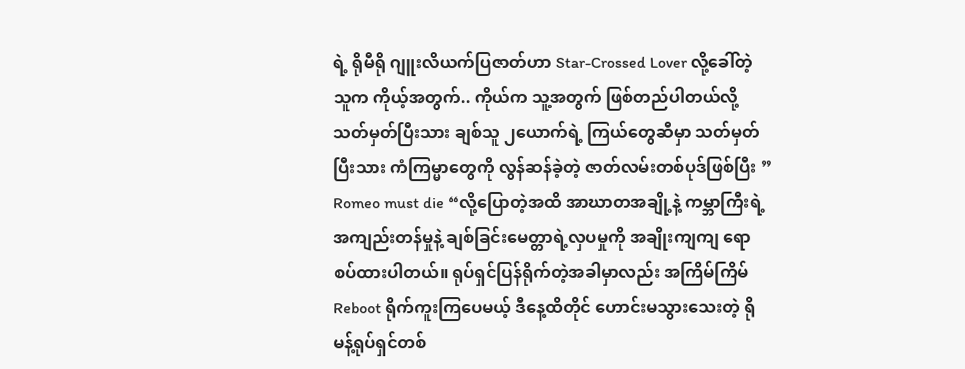ရဲ့ ရိုမီရို ဂျူးလိယက်ပြဇာတ်ဟာ Star-Crossed Lover လို့ခေါ်တဲ့ သူက ကိုယ့်အတွက်.. ကိုယ်က သူ့အတွက် ဖြစ်တည်ပါတယ်လို့ သတ်မှတ်ပြီးသား ချစ်သူ ၂ယောက်ရဲ့ ကြယ်တွေဆီမှာ သတ်မှတ်ပြီးသား ကံကြမ္မာတွေကို လွန်ဆန်ခဲ့တဲ့ ဇာတ်လမ်းတစ်ပုဒ်ဖြစ်ပြီး ” Romeo must die “လို့ပြောတဲ့အထိ အာဃာတအချို့နဲ့ ကမ္ဘာကြီးရဲ့ အကျည်းတန်မှုနဲ့ ချစ်ခြင်းမေတ္တာရဲ့လှပမှုကို အချိုးကျကျ ရောစပ်ထားပါတယ်။ ရုပ်ရှင်ပြန်ရိုက်တဲ့အခါမှာလည်း အကြိမ်ကြိမ် Reboot ရိုက်ကူးကြပေမယ့် ဒီနေ့ထိတိုင် ဟောင်းမသွားသေးတဲ့ ရိုမန့်ရုပ်ရှင်တစ်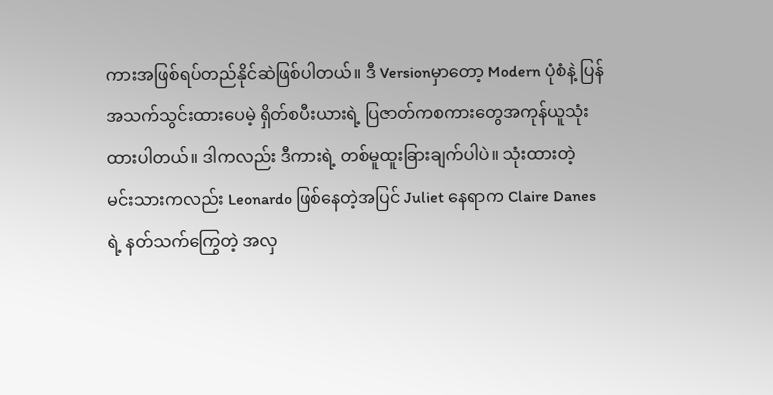ကားအဖြစ်ရပ်တည်နိုင်ဆဲဖြစ်ပါတယ်။ ဒီ Versionမှာတော့ Modern ပုံစံနဲ့ ပြန်အသက်သွင်းထားပေမဲ့ ရှိတ်စပီးယားရဲ့ ပြဇာတ်ကစကားတွေအကုန်ယူသုံးထားပါတယ်။ ဒါကလည်း ဒီကားရဲ့ တစ်မူထူးခြားချက်ပါပဲ။ သုံးထားတဲ့ မင်းသားကလည်း Leonardo ဖြစ်နေတဲ့အပြင် Juliet နေရာက Claire Danes ရဲ့ နတ်သက်ကြွေတဲ့ အလှ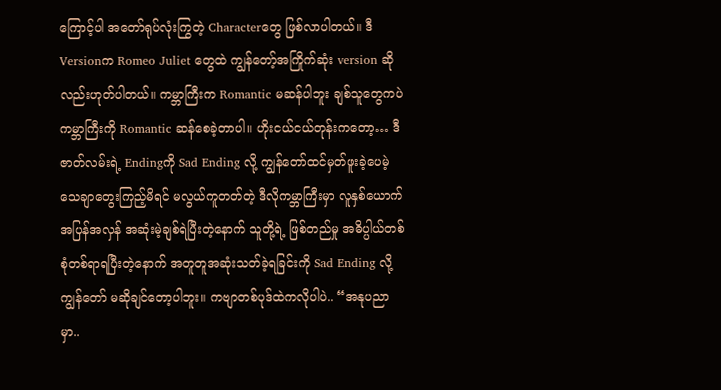ကြောင့်ပါ အတော်ရုပ်လုံးကြွတဲ့ Characterတွေ ဖြစ်လာပါတယ်။ ဒီ Versionက Romeo Juliet တွေထဲ ကျွန်တော့်အကြိုက်ဆုံး version ဆိုလည်းဟုတ်ပါတယ်။ ကမ္ဘာကြီးက Romantic မဆန်ပါဘူး ချစ်သူတွေကပဲ ကမ္ဘာကြီးကို Romantic ဆန်စေခဲ့တာပါ။ ဟိုးငယ်ငယ်တုန်းကတော့… ဒီဇာတ်လမ်းရဲ့ Endingကို Sad Ending လို့ ကျွန်တော်ထင်မှတ်ဖူးခဲ့ပေမဲ့ သေချာတွေးကြည့်မိရင် မလွယ်ကူတတ်တဲ့ ဒီလိုကမ္ဘာကြီးမှာ လူနှစ်ယောက်အပြန်အလှန် အဆုံးမဲ့ချစ်ရဲပြီးတဲ့နောက် သူတို့ရဲ့ ဖြစ်တည်မှု အဓိပ္ပါယ်တစ်စုံတစ်ရာရပြီးတဲ့နောက် အတူတူအဆုံးသတ်ခဲ့ရခြင်းကို Sad Ending လို့ကျွန်တော် မဆိုချင်တော့ပါဘူး။ ကဗျာတစ်ပုဒ်ထဲကလိုပါပဲ.. “အနုပညာမှာ..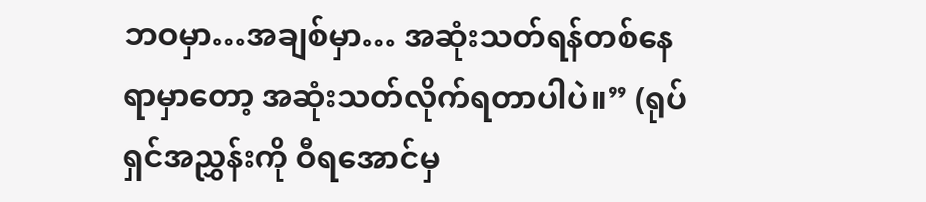ဘဝမှာ…အချစ်မှာ… အဆုံးသတ်ရန်တစ်နေရာမှာတော့ အဆုံးသတ်လိုက်ရတာပါပဲ။” (ရုပ်ရှင်အညွှန်းကို ဝီရအောင်မှ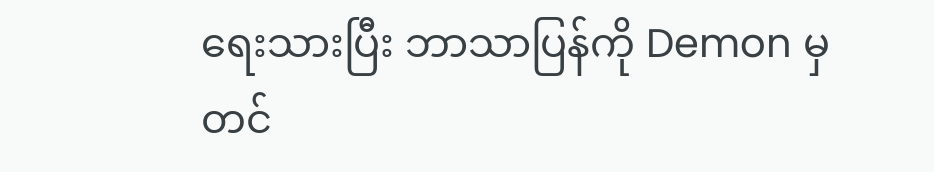ရေးသားပြီး ဘာသာပြန်ကို Demon မှ တင်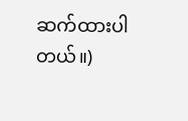ဆက်ထားပါတယ်။)